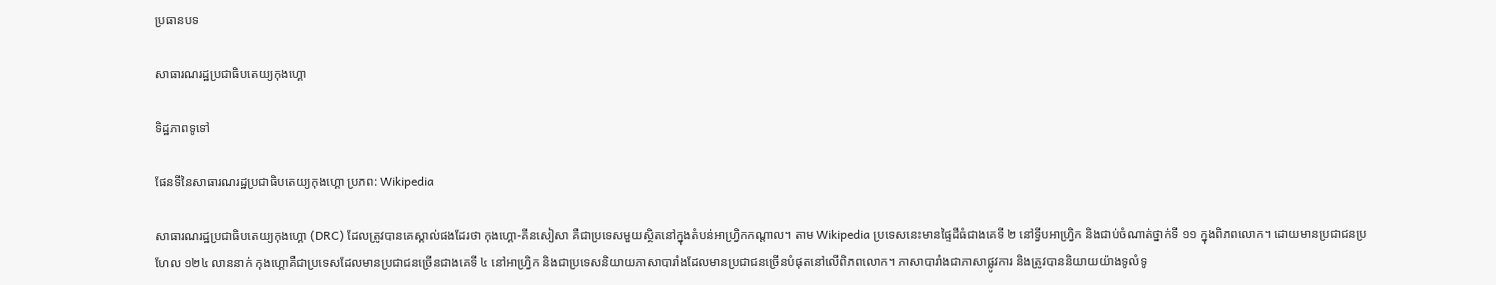ប្រធានបទ

សាធារណរដ្ឋប្រជាធិបតេយ្យកុងហ្គោ

ទិដ្ឋភាពទូទៅ

ផែនទីនៃសាធារណរដ្ឋប្រជាធិបតេយ្យកុងហ្គោ ប្រភព: Wikipedia

សាធារណរដ្ឋប្រជាធិបតេយ្យកុងហ្គោ (DRC) ដែលត្រូវបានគេស្គាល់ផងដែរថា កុងហ្គោ-គីនសៀសា គឺជាប្រទេសមួយស្ថិតនៅក្នុងតំបន់អាហ្វ្រិកកណ្តាល។ តាម Wikipedia ប្រទេសនេះមានផ្ទៃដីធំជាងគេទី ២ នៅទ្វីបអាហ្វ្រិក និងជាប់ចំណាត់ថ្នាក់ទី ១១ ក្នុងពិភពលោក។ ដោយមានប្រជាជនប្រហែល ១២៤ លាននាក់ កុងហ្គោគឺជាប្រទេសដែលមានប្រជាជនច្រើនជាងគេទី ៤ នៅអាហ្វ្រិក និងជាប្រទេសនិយាយភាសាបារាំងដែលមានប្រជាជនច្រើនបំផុតនៅលើពិភពលោក។ ភាសាបារាំងជាភាសាផ្លូវការ និងត្រូវបាននិយាយយ៉ាងទូលំទូ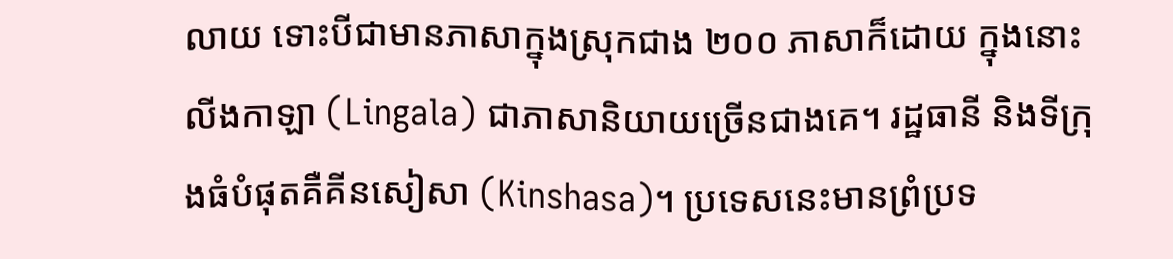លាយ ទោះបីជាមានភាសាក្នុងស្រុកជាង ២០០ ភាសាក៏ដោយ ក្នុងនោះលីងកាឡា (Lingala) ជាភាសានិយាយច្រើនជាងគេ។ រដ្ឋធានី និងទីក្រុងធំបំផុតគឺគីនសៀសា (Kinshasa)។ ប្រទេសនេះមានព្រំប្រទ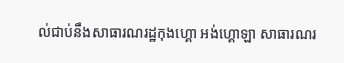ល់ជាប់នឹងសាធារណរដ្ឋកុងហ្គោ អង់ហ្គោឡា សាធារណរ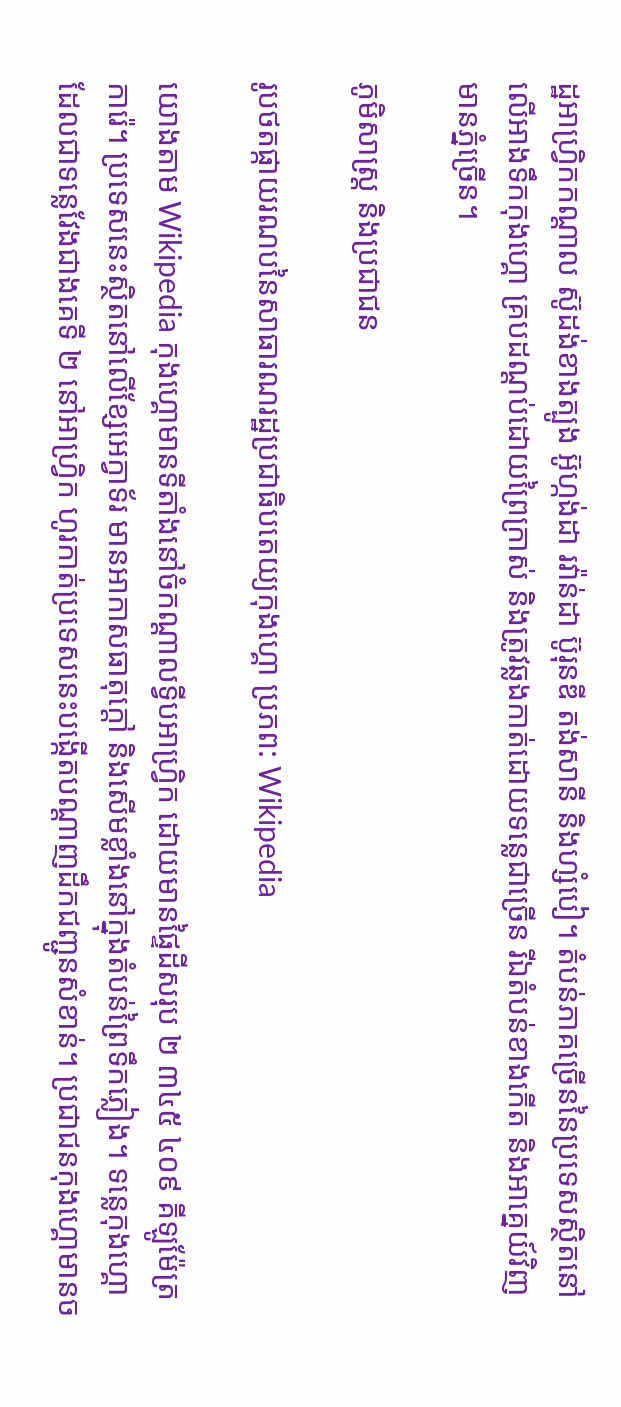ដ្ឋអាហ្វ្រិកកណ្តាល ស៊ូដង់ខាងត្បូង អ៊ូហ្កង់ដា រវ៉ាន់ដា ប៊ូរុនឌី តង់សានី និងហ្សំបៀ។ តំបន់ភាគច្រើននៃប្រទេសស្ថិតនៅលើអាងទឹកកុងហ្គោ គ្របដណ្ដប់ដោយព្រៃក្រាស់ និងត្រូវឆ្លងកាត់ដោយទន្លេជាច្រើន រីឯតំបន់ខាងកើត និងអាគ្នេយ៍វិញមានភ្នំច្រើន។

ភូមិសាស្ត្រ និងប្រជាជន

រូបថតផ្កាយរណបនៃសាធារណរដ្ឋប្រជាធិបតេយ្យកុងហ្គោ ប្រភព: Wikipedia

យោងតាម Wikipedia កុងហ្គោមានទីតាំងនៅចំកណ្តាលទ្វីបអាហ្វ្រិក ដោយមានផ្ទៃដីសរុប ២ ៣៤៥ ៤០៩ គីឡូម៉ែត្រការ៉េ។ ប្រទេសនេះស្ថិតនៅលើខ្សែអេក្វាទ័រ មានអាកាសធាតុក្តៅ និងសើមខ្លាំងនៅក្នុងតំបន់ព្រៃទឹកភ្លៀង។ ទន្លេកុងហ្គោ ដែលជាទន្លេវែងជាងគេទី ២ នៅអាហ្វ្រិក ហូរកាត់ប្រទេសនេះបង្កើតបណ្តាញដឹកជញ្ជូនសំខាន់។ ប្រជាជនកុងហ្គោមានច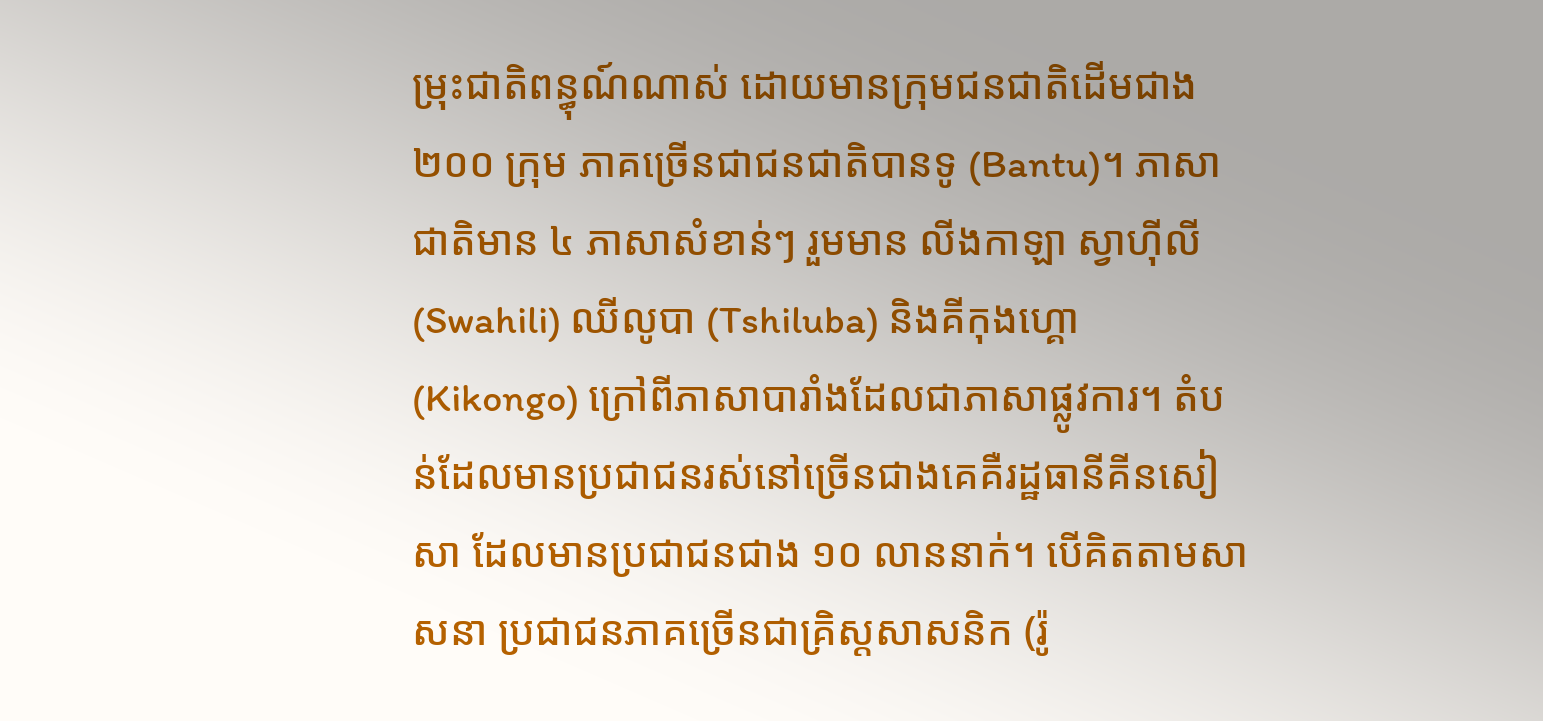ម្រុះជាតិពន្ធុណ៍ណាស់ ដោយមានក្រុមជនជាតិដើមជាង ២០០ ក្រុម ភាគច្រើនជាជនជាតិបានទូ (Bantu)។ ភាសាជាតិមាន ៤ ភាសាសំខាន់ៗ រួមមាន លីងកាឡា ស្វាហ៊ីលី (Swahili) ឈីលូបា (Tshiluba) និងគីកុងហ្គោ (Kikongo) ក្រៅពីភាសាបារាំងដែលជាភាសាផ្លូវការ។ តំបន់ដែលមានប្រជាជនរស់នៅច្រើនជាងគេគឺរដ្ឋធានីគីនសៀសា ដែលមានប្រជាជនជាង ១០ លាននាក់។ បើគិតតាមសាសនា ប្រជាជនភាគច្រើនជាគ្រិស្តសាសនិក (រ៉ូ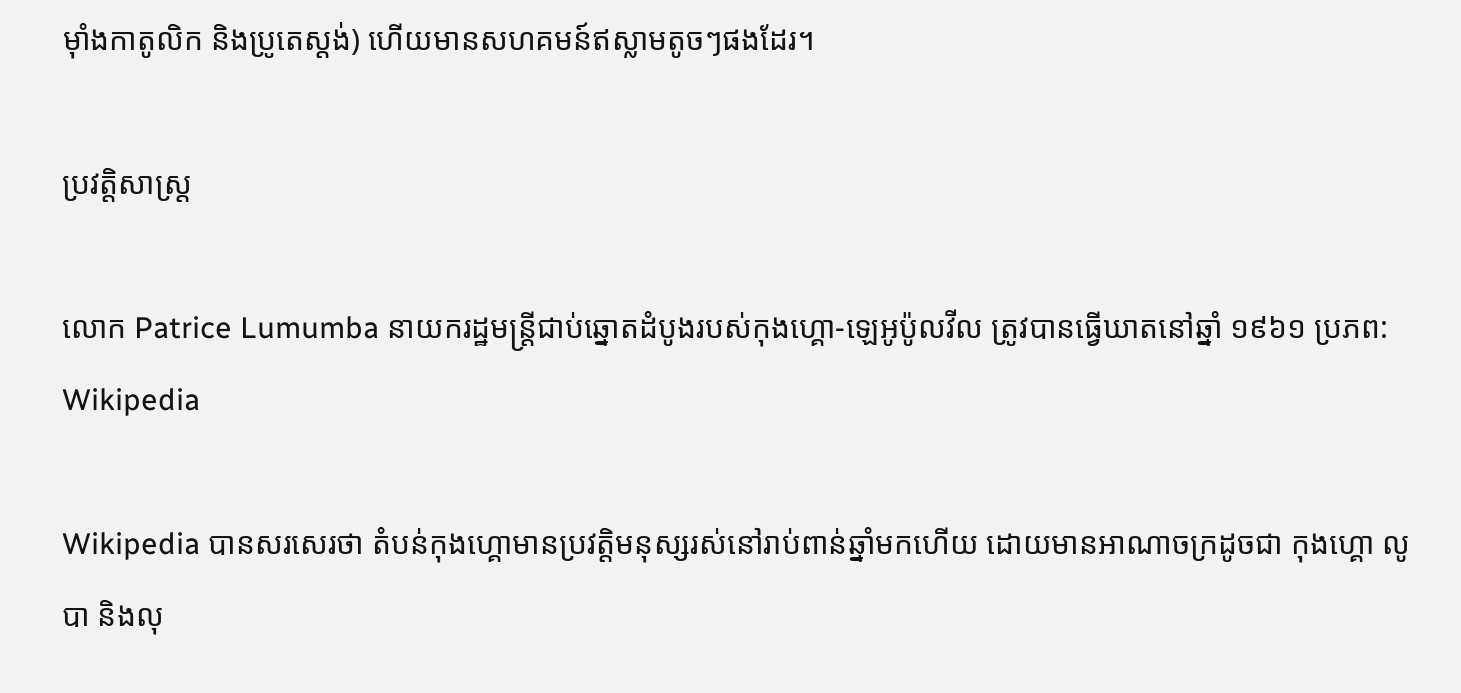ម៉ាំងកាតូលិក និងប្រូតេស្តង់) ហើយមានសហគមន៍ឥស្លាមតូចៗផងដែរ។

ប្រវត្តិសាស្ត្រ

លោក Patrice Lumumba នាយករដ្ឋមន្ត្រីជាប់ឆ្នោតដំបូងរបស់កុងហ្គោ-ឡេអូប៉ូលវីល ត្រូវបានធ្វើឃាតនៅឆ្នាំ ១៩៦១ ប្រភព: Wikipedia

Wikipedia បានសរសេរថា តំបន់កុងហ្គោមានប្រវត្តិមនុស្សរស់នៅរាប់ពាន់ឆ្នាំមកហើយ ដោយមានអាណាចក្រដូចជា កុងហ្គោ លូបា និងលុ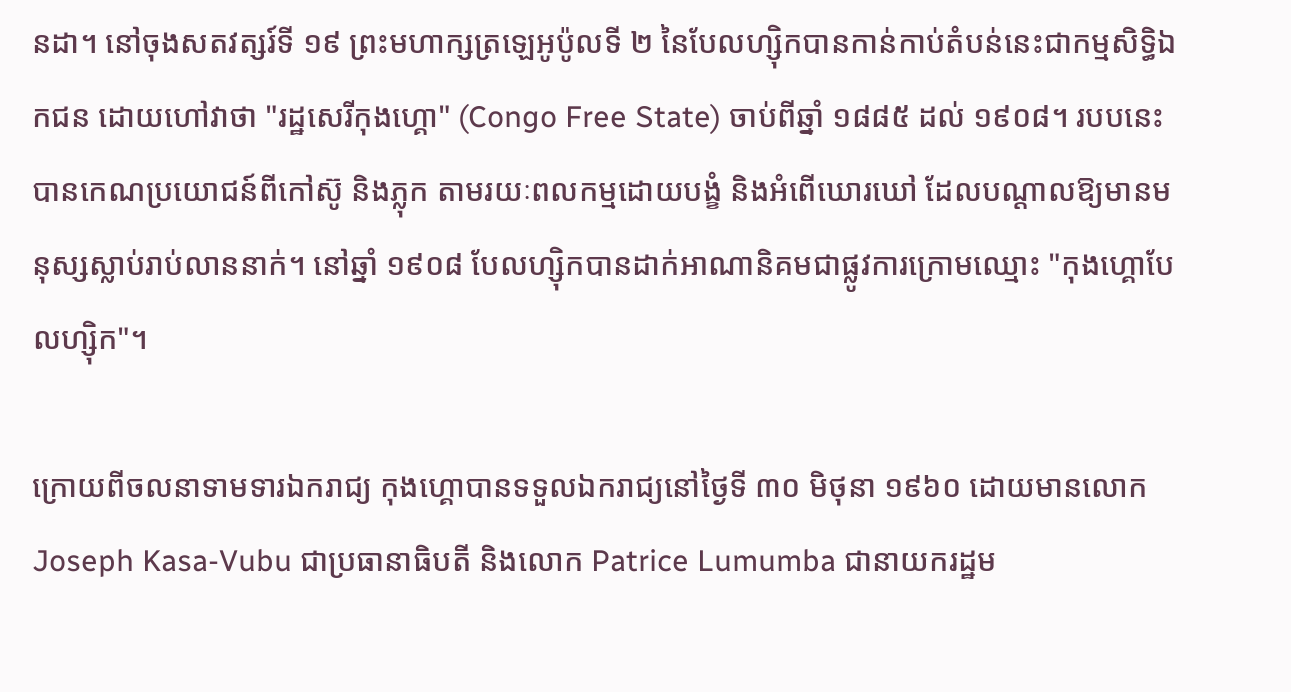នដា។ នៅចុងសតវត្សរ៍ទី ១៩ ព្រះមហាក្សត្រឡេអូប៉ូលទី ២ នៃបែលហ្ស៊ិកបានកាន់កាប់តំបន់នេះជាកម្មសិទ្ធិឯកជន ដោយហៅវាថា "រដ្ឋសេរីកុងហ្គោ" (Congo Free State) ចាប់ពីឆ្នាំ ១៨៨៥ ដល់ ១៩០៨។ របបនេះបានកេណប្រយោជន៍ពីកៅស៊ូ និងភ្លុក តាមរយៈពលកម្មដោយបង្ខំ និងអំពើឃោរឃៅ ដែលបណ្តាលឱ្យមានមនុស្សស្លាប់រាប់លាននាក់។ នៅឆ្នាំ ១៩០៨ បែលហ្ស៊ិកបានដាក់អាណានិគមជាផ្លូវការក្រោមឈ្មោះ "កុងហ្គោបែលហ្ស៊ិក"។

ក្រោយពីចលនាទាមទារឯករាជ្យ កុងហ្គោបានទទួលឯករាជ្យនៅថ្ងៃទី ៣០ មិថុនា ១៩៦០ ដោយមានលោក Joseph Kasa-Vubu ជាប្រធានាធិបតី និងលោក Patrice Lumumba ជានាយករដ្ឋម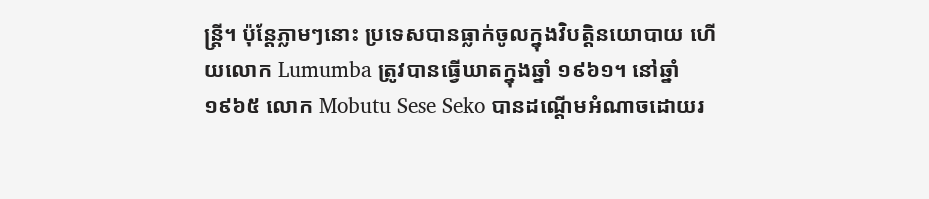ន្ត្រី។ ប៉ុន្តែភ្លាមៗនោះ ប្រទេសបានធ្លាក់ចូលក្នុងវិបត្តិនយោបាយ ហើយលោក Lumumba ត្រូវបានធ្វើឃាតក្នុងឆ្នាំ ១៩៦១។ នៅឆ្នាំ ១៩៦៥ លោក Mobutu Sese Seko បានដណ្តើមអំណាចដោយរ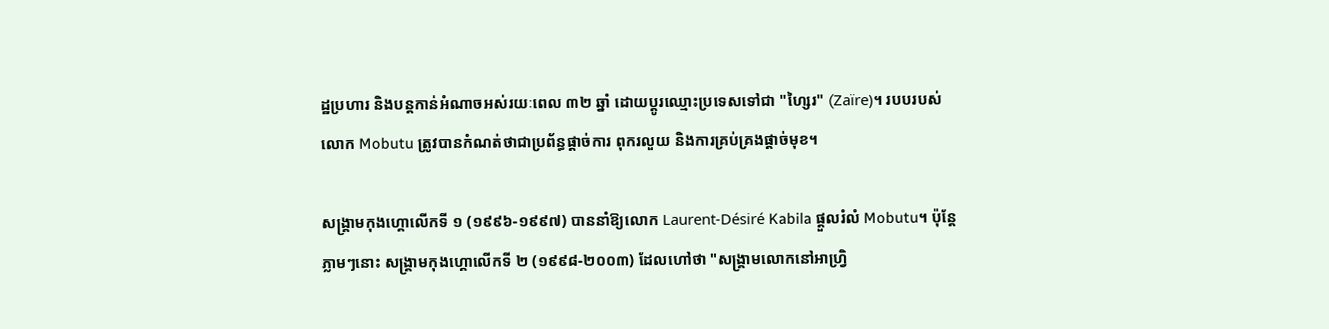ដ្ឋប្រហារ និងបន្តកាន់អំណាចអស់រយៈពេល ៣២ ឆ្នាំ ដោយប្តូរឈ្មោះប្រទេសទៅជា "ហ្សៃរ" (Zaïre)។ របបរបស់លោក Mobutu ត្រូវបានកំណត់ថាជាប្រព័ន្ធផ្តាច់ការ ពុករលួយ និងការគ្រប់គ្រងផ្តាច់មុខ។

សង្គ្រាមកុងហ្គោលើកទី ១ (១៩៩៦-១៩៩៧) បាននាំឱ្យលោក Laurent-Désiré Kabila ផ្តួលរំលំ Mobutu។ ប៉ុន្តែភ្លាមៗនោះ សង្គ្រាមកុងហ្គោលើកទី ២ (១៩៩៨-២០០៣) ដែលហៅថា "សង្គ្រាមលោកនៅអាហ្វ្រិ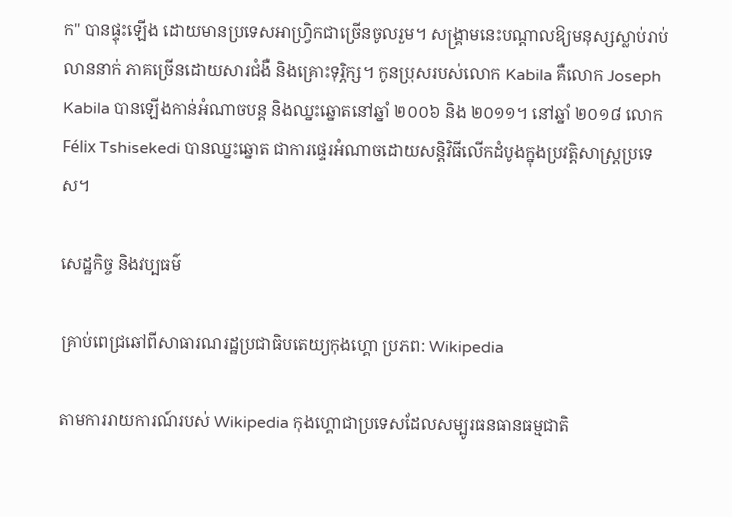ក" បានផ្ទុះឡើង ដោយមានប្រទេសអាហ្វ្រិកជាច្រើនចូលរួម។ សង្គ្រាមនេះបណ្តាលឱ្យមនុស្សស្លាប់រាប់លាននាក់ ភាគច្រើនដោយសារជំងឺ និងគ្រោះទុរ្ភិក្ស។ កូនប្រុសរបស់លោក Kabila គឺលោក Joseph Kabila បានឡើងកាន់អំណាចបន្ត និងឈ្នះឆ្នោតនៅឆ្នាំ ២០០៦ និង ២០១១។ នៅឆ្នាំ ២០១៨ លោក Félix Tshisekedi បានឈ្នះឆ្នោត ជាការផ្ទេរអំណាចដោយសន្តិវិធីលើកដំបូងក្នុងប្រវត្តិសាស្ត្រប្រទេស។

សេដ្ឋកិច្ច និងវប្បធម៌

គ្រាប់ពេជ្រឆៅពីសាធារណរដ្ឋប្រជាធិបតេយ្យកុងហ្គោ ប្រភព: Wikipedia

តាមការរាយការណ៍របស់ Wikipedia កុងហ្គោជាប្រទេសដែលសម្បូរធនធានធម្មជាតិ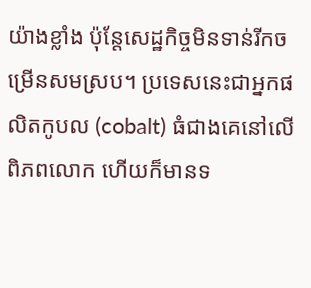យ៉ាងខ្លាំង ប៉ុន្តែសេដ្ឋកិច្ចមិនទាន់រីកចម្រើនសមស្រប។ ប្រទេសនេះជាអ្នកផលិតកូបល (cobalt) ធំជាងគេនៅលើពិភពលោក ហើយក៏មានទ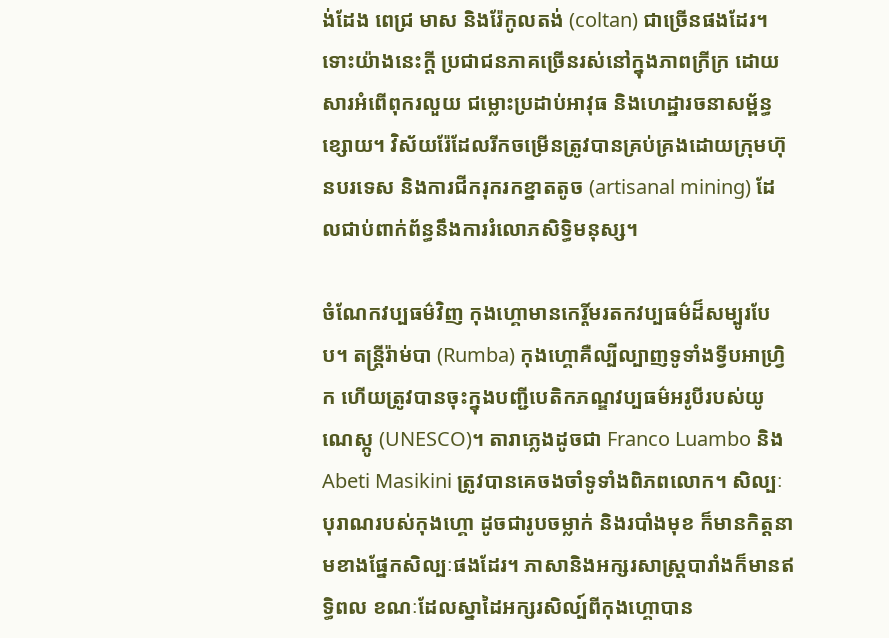ង់ដែង ពេជ្រ មាស និងរ៉ែកូលតង់ (coltan) ជាច្រើនផងដែរ។ ទោះយ៉ាងនេះក្តី ប្រជាជនភាគច្រើនរស់នៅក្នុងភាពក្រីក្រ ដោយសារអំពើពុករលួយ ជម្លោះប្រដាប់អាវុធ និងហេដ្ឋារចនាសម្ព័ន្ធខ្សោយ។ វិស័យរ៉ែដែលរីកចម្រើនត្រូវបានគ្រប់គ្រងដោយក្រុមហ៊ុនបរទេស និងការជីករុករកខ្នាតតូច (artisanal mining) ដែលជាប់ពាក់ព័ន្ធនឹងការរំលោភសិទ្ធិមនុស្ស។

ចំណែកវប្បធម៌វិញ កុងហ្គោមានកេរ្តិ៍មរតកវប្បធម៌ដ៏សម្បូរបែប។ តន្ត្រីរ៉ាម់បា (Rumba) កុងហ្គោគឺល្បីល្បាញទូទាំងទ្វីបអាហ្វ្រិក ហើយត្រូវបានចុះក្នុងបញ្ជីបេតិកភណ្ឌវប្បធម៌អរូបីរបស់យូណេស្កូ (UNESCO)។ តារាភ្លេងដូចជា Franco Luambo និង Abeti Masikini ត្រូវបានគេចងចាំទូទាំងពិភពលោក។ សិល្បៈបុរាណរបស់កុងហ្គោ ដូចជារូបចម្លាក់ និងរបាំងមុខ ក៏មានកិត្តនាមខាងផ្នែកសិល្បៈផងដែរ។ ភាសានិងអក្សរសាស្ត្របារាំងក៏មានឥទ្ធិពល ខណៈដែលស្នាដៃអក្សរសិល្ប៍ពីកុងហ្គោបាន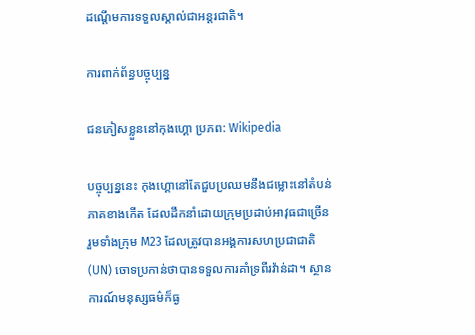ដណ្តើមការទទួលស្គាល់ជាអន្តរជាតិ។

ការពាក់ព័ន្ធបច្ចុប្បន្ន

ជនភៀសខ្លួននៅកុងហ្គោ ប្រភព: Wikipedia

បច្ចុប្បន្ននេះ កុងហ្គោនៅតែជួបប្រឈមនឹងជម្លោះនៅតំបន់ភាគខាងកើត ដែលដឹកនាំដោយក្រុមប្រដាប់អាវុធជាច្រើន រួមទាំងក្រុម M23 ដែលត្រូវបានអង្គការសហប្រជាជាតិ (UN) ចោទប្រកាន់ថាបានទទួលការគាំទ្រពីរវ៉ាន់ដា។ ស្ថានការណ៍មនុស្សធម៌ក៏ធ្ង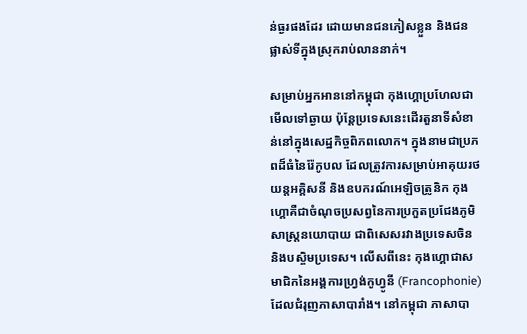ន់ធ្ងរផងដែរ ដោយមានជនភៀសខ្លួន និងជនផ្លាស់ទីក្នុងស្រុករាប់លាននាក់។

សម្រាប់អ្នកអាននៅកម្ពុជា កុងហ្គោប្រហែលជាមើលទៅឆ្ងាយ ប៉ុន្តែប្រទេសនេះដើរតួនាទីសំខាន់នៅក្នុងសេដ្ឋកិច្ចពិភពលោក។ ក្នុងនាមជាប្រភពដ៏ធំនៃរ៉ែកូបល ដែលត្រូវការសម្រាប់អាគុយរថយន្តអគ្គិសនី និងឧបករណ៍អេឡិចត្រូនិក កុងហ្គោគឺជាចំណុចប្រសព្វនៃការប្រកួតប្រជែងភូមិសាស្ត្រនយោបាយ ជាពិសេសរវាងប្រទេសចិន និងបស្ចិមប្រទេស។ លើសពីនេះ កុងហ្គោជាសមាជិកនៃអង្គការហ្វ្រង់កូហ្វូនី (Francophonie) ដែលជំរុញភាសាបារាំង។ នៅកម្ពុជា ភាសាបា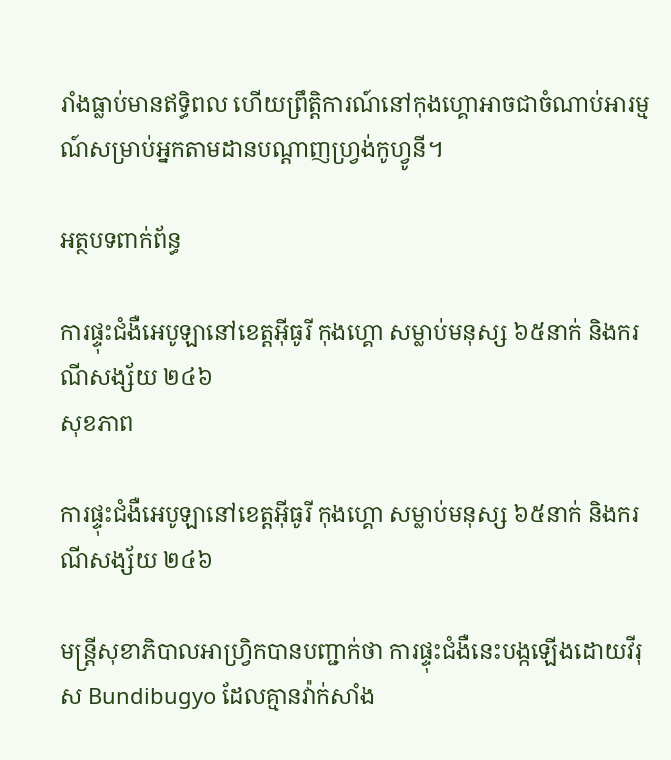រាំងធ្លាប់មានឥទ្ធិពល ហើយព្រឹត្តិការណ៍នៅកុងហ្គោអាចជាចំណាប់អារម្មណ៍សម្រាប់អ្នកតាមដានបណ្តាញហ្វ្រង់កូហ្វូនី។

អត្ថបទពាក់ព័ន្ធ

ការផ្ទុះជំងឺអេបូឡានៅខេត្តអ៊ីធូរី កុងហ្គោ សម្លាប់មនុស្ស ៦៥នាក់ និងករណីសង្ស័យ ២៤៦
សុខភាព

ការផ្ទុះជំងឺអេបូឡានៅខេត្តអ៊ីធូរី កុងហ្គោ សម្លាប់មនុស្ស ៦៥នាក់ និងករណីសង្ស័យ ២៤៦

មន្ត្រីសុខាភិបាលអាហ្វ្រិកបានបញ្ជាក់ថា ការផ្ទុះជំងឺនេះបង្កឡើងដោយវីរុស Bundibugyo ដែលគ្មានវ៉ាក់សាំង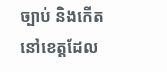ច្បាប់ និងកើតនៅខេត្តដែល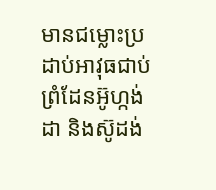មានជម្លោះប្រដាប់អាវុធជាប់ព្រំដែនអ៊ូហ្កង់ដា និងស៊ូដង់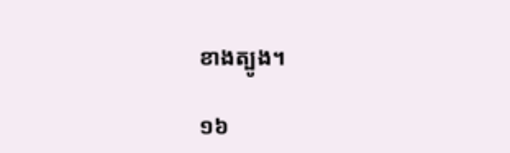ខាងត្បូង។

១៦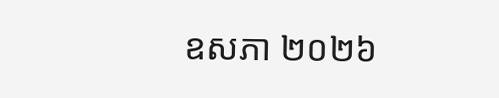ឧសភា ២០២៦